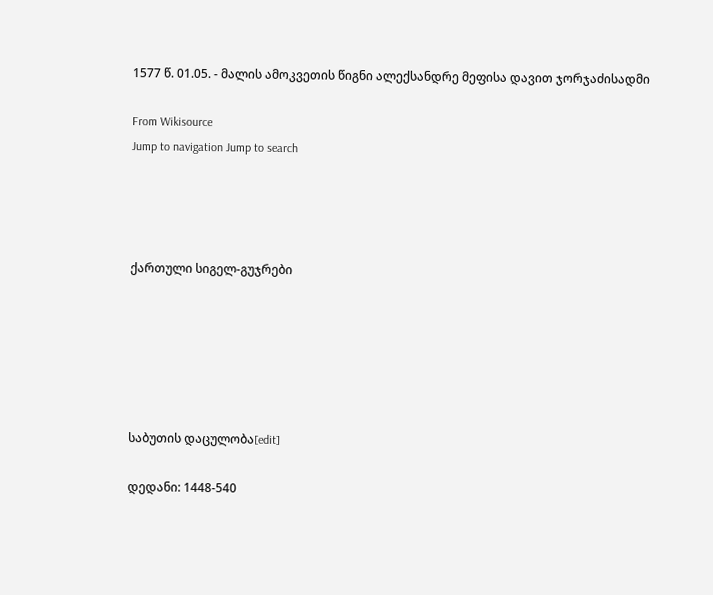1577 წ. 01.05. - მალის ამოკვეთის წიგნი ალექსანდრე მეფისა დავით ჯორჯაძისადმი

From Wikisource
Jump to navigation Jump to search




ქართული სიგელ-გუჯრები






საბუთის დაცულობა[edit]

დედანი: 1448-540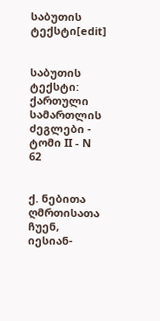საბუთის ტექსტი[edit]


საბუთის ტექსტი: ქართული სამართლის ძეგლები - ტომი II - N 62


ქ. ნებითა ღმრთისათა ჩუენ, იესიან-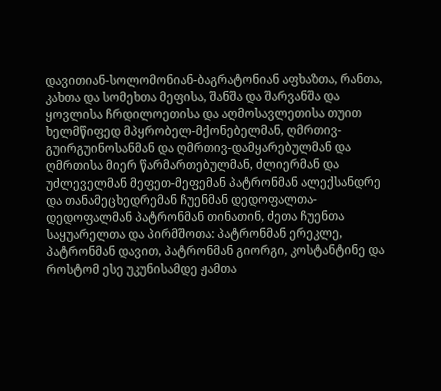დავითიან-სოლომონიან-ბაგრატონიან აფხაზთა, რანთა, კახთა და სომეხთა მეფისა, შანშა და შარვანშა და ყოვლისა ჩრდილოეთისა და აღმოსავლეთისა თუით ხელმწიფედ მპყრობელ-მქონებელმან, ღმრთივ-გუირგუინოსანმან და ღმრთივ-დამყარებულმან და ღმრთისა მიერ წარმართებულმან, ძლიერმან და უძლეველმან მეფეთ-მეფემან პატრონმან ალექსანდრე და თანამეცხედრემან ჩუენმან დედოფალთა-დედოფალმან პატრონმან თინათინ, ძეთა ჩუენთა საყუარელთა და პირმშოთა: პატრონმან ერეკლე, პატრონმან დავით, პატრონმან გიორგი, კოსტანტინე და როსტომ ესე უკუნისამდე ჟამთა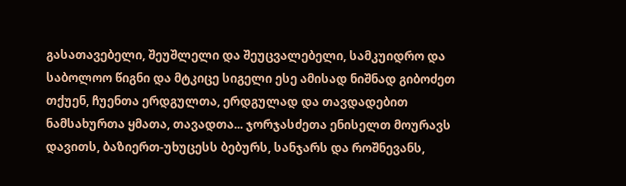გასათავებელი, შეუშლელი და შეუცვალებელი, სამკუიდრო და საბოლოო წიგნი და მტკიცე სიგელი ესე ამისად ნიშნად გიბოძეთ თქუენ, ჩუენთა ერდგულთა, ერდგულად და თავდადებით ნამსახურთა ყმათა, თავადთა... ჯორჯასძეთა ენისელთ მოურავს დავითს, ბაზიერთ-უხუცესს ბებურს, სანჯარს და როშნევანს,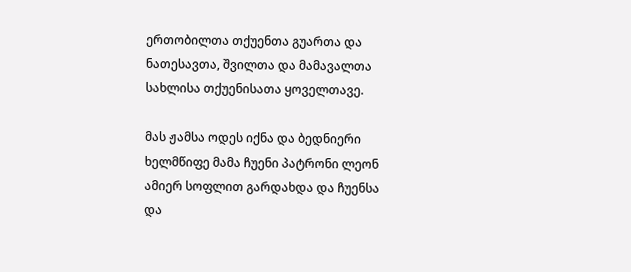ერთობილთა თქუენთა გუართა და ნათესავთა, შვილთა და მამავალთა სახლისა თქუენისათა ყოველთავე.

მას ჟამსა ოდეს იქნა და ბედნიერი ხელმწიფე მამა ჩუენი პატრონი ლეონ ამიერ სოფლით გარდახდა და ჩუენსა და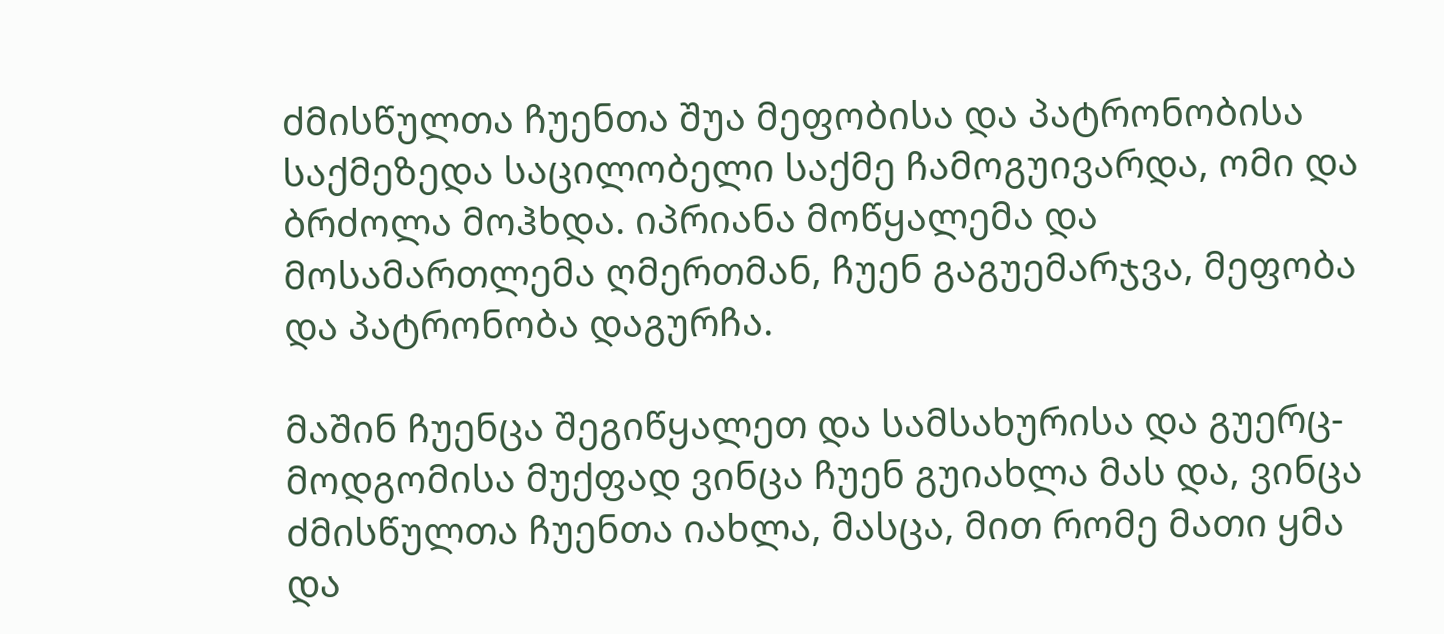ძმისწულთა ჩუენთა შუა მეფობისა და პატრონობისა საქმეზედა საცილობელი საქმე ჩამოგუივარდა, ომი და ბრძოლა მოჰხდა. იპრიანა მოწყალემა და მოსამართლემა ღმერთმან, ჩუენ გაგუემარჯვა, მეფობა და პატრონობა დაგურჩა.

მაშინ ჩუენცა შეგიწყალეთ და სამსახურისა და გუერც-მოდგომისა მუქფად ვინცა ჩუენ გუიახლა მას და, ვინცა ძმისწულთა ჩუენთა იახლა, მასცა, მით რომე მათი ყმა და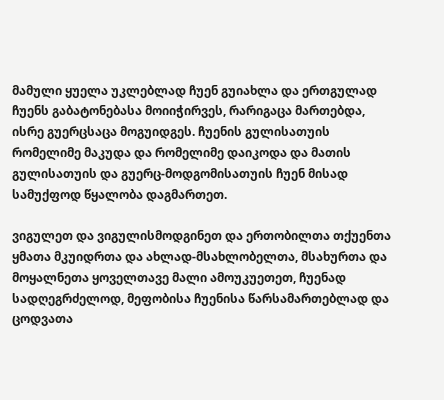მამული ყუელა უკლებლად ჩუენ გუიახლა და ერთგულად ჩუენს გაბატონებასა მოიიჭირვეს, რარიგაცა მართებდა, ისრე გუერცსაცა მოგუიდგეს. ჩუენის გულისათუის რომელიმე მაკუდა და რომელიმე დაიკოდა და მათის გულისათუის და გუერც-მოდგომისათუის ჩუენ მისად სამუქფოდ წყალობა დაგმართეთ.

ვიგულეთ და ვიგულისმოდგინეთ და ერთობილთა თქუენთა ყმათა მკუიდრთა და ახლად-მსახლობელთა, მსახურთა და მოყალნეთა ყოველთავე მალი ამოუკუეთეთ, ჩუენად სადღეგრძელოდ, მეფობისა ჩუენისა წარსამართებლად და ცოდვათა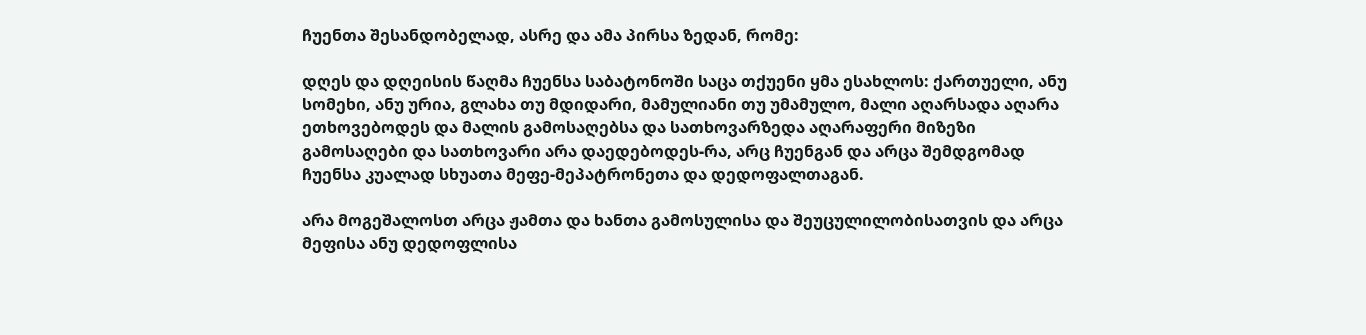ჩუენთა შესანდობელად, ასრე და ამა პირსა ზედან, რომე:

დღეს და დღეისის წაღმა ჩუენსა საბატონოში საცა თქუენი ყმა ესახლოს: ქართუელი, ანუ სომეხი, ანუ ურია, გლახა თუ მდიდარი, მამულიანი თუ უმამულო, მალი აღარსადა აღარა ეთხოვებოდეს და მალის გამოსაღებსა და სათხოვარზედა აღარაფერი მიზეზი გამოსაღები და სათხოვარი არა დაედებოდეს-რა, არც ჩუენგან და არცა შემდგომად ჩუენსა კუალად სხუათა მეფე-მეპატრონეთა და დედოფალთაგან.

არა მოგეშალოსთ არცა ჟამთა და ხანთა გამოსულისა და შეუცულილობისათვის და არცა მეფისა ანუ დედოფლისა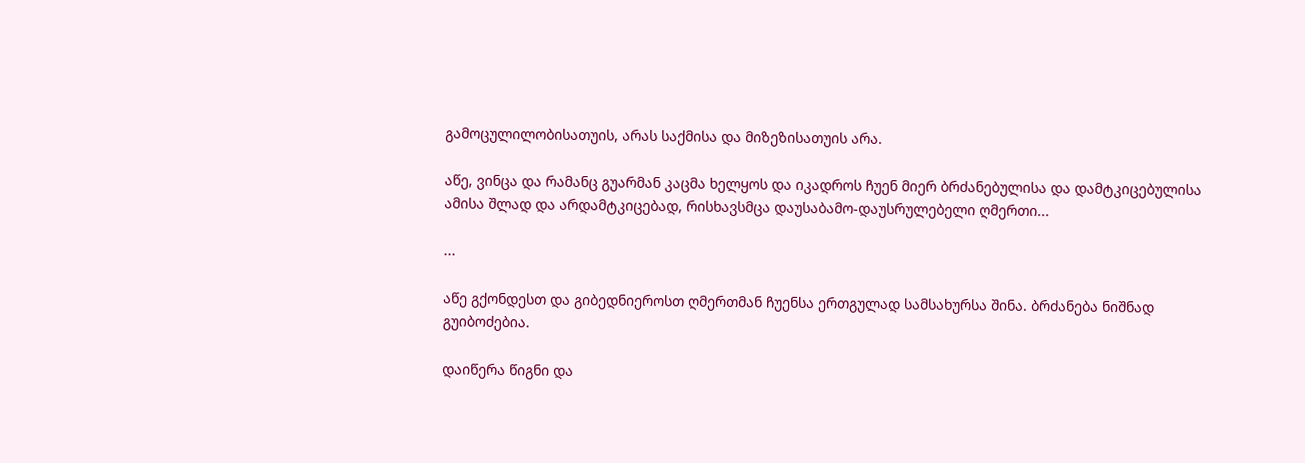გამოცულილობისათუის, არას საქმისა და მიზეზისათუის არა.

აწე, ვინცა და რამანც გუარმან კაცმა ხელყოს და იკადროს ჩუენ მიერ ბრძანებულისა და დამტკიცებულისა ამისა შლად და არდამტკიცებად, რისხავსმცა დაუსაბამო-დაუსრულებელი ღმერთი...

...

აწე გქონდესთ და გიბედნიეროსთ ღმერთმან ჩუენსა ერთგულად სამსახურსა შინა. ბრძანება ნიშნად გუიბოძებია.

დაიწერა წიგნი და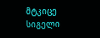მტკიცე სიგელი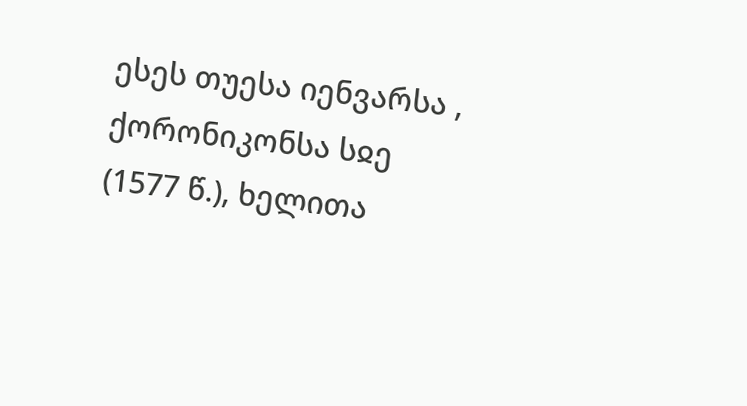ესეს თუესა იენვარსა , ქორონიკონსა სჲე (1577 წ.), ხელითა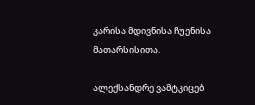კარისა მდივნისა ჩუენისა მათარსისითა.

ალექსანდრე ვამტკიცებ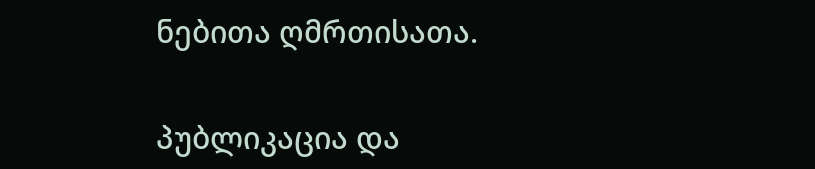ნებითა ღმრთისათა.

პუბლიკაცია და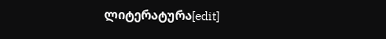ლიტერატურა[edit]